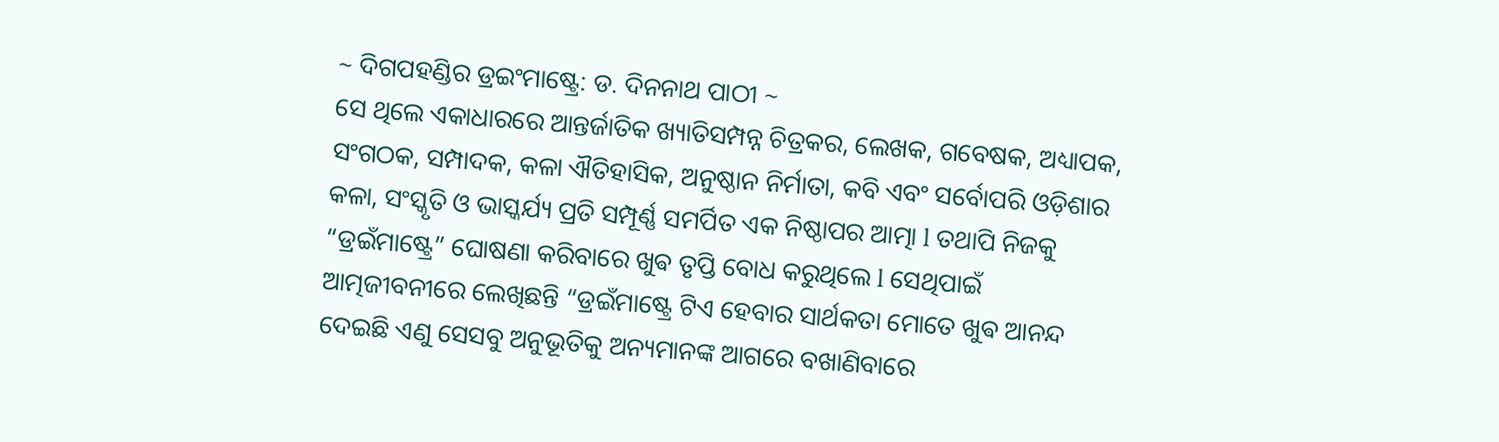~ ଦିଗପହଣ୍ଡିର ଡ୍ରଇଂମାଷ୍ଟ୍ରେ: ଡ. ଦିନନାଥ ପାଠୀ ~
ସେ ଥିଲେ ଏକାଧାରରେ ଆନ୍ତର୍ଜାତିକ ଖ୍ୟାତିସମ୍ପନ୍ନ ଚିତ୍ରକର, ଲେଖକ, ଗବେଷକ, ଅଧ୍ୟାପକ, ସଂଗଠକ, ସମ୍ପାଦକ, କଳା ଐତିହାସିକ, ଅନୁଷ୍ଠାନ ନିର୍ମାତା, କବି ଏବଂ ସର୍ବୋପରି ଓଡ଼ିଶାର କଳା, ସଂସ୍କୃତି ଓ ଭାସ୍କର୍ଯ୍ୟ ପ୍ରତି ସମ୍ପୂର୍ଣ୍ଣ ସମର୍ପିତ ଏକ ନିଷ୍ଠାପର ଆତ୍ମା l ତଥାପି ନିଜକୁ “ଡ୍ରଇଁମାଷ୍ଟ୍ରେ” ଘୋଷଣା କରିବାରେ ଖୁଵ ତୃପ୍ତି ବୋଧ କରୁଥିଲେ l ସେଥିପାଇଁ ଆତ୍ମଜୀବନୀରେ ଲେଖିଛନ୍ତି “ଡ୍ରଇଁମାଷ୍ଟ୍ରେ ଟିଏ ହେବାର ସାର୍ଥକତା ମୋତେ ଖୁଵ ଆନନ୍ଦ ଦେଇଛି ଏଣୁ ସେସବୁ ଅନୁଭୂତିକୁ ଅନ୍ୟମାନଙ୍କ ଆଗରେ ବଖାଣିବାରେ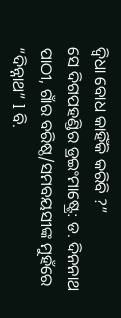ଦ୍ଵିଧା ବୋଧ କାହିଁକି କରିବି ?”
ସେ ଦିଗପହଣ୍ଡିର ଡ୍ରଇଂମାଷ୍ଟ୍ରେ: ଡ. ଦିନନାଥ ପାଠୀ, ଗାଁର ବରିଷ୍ଠ/ସମବୟସୀଙ୍କ ମୁହଁରେ “ଦିନ୍ନାଥ” l ବି.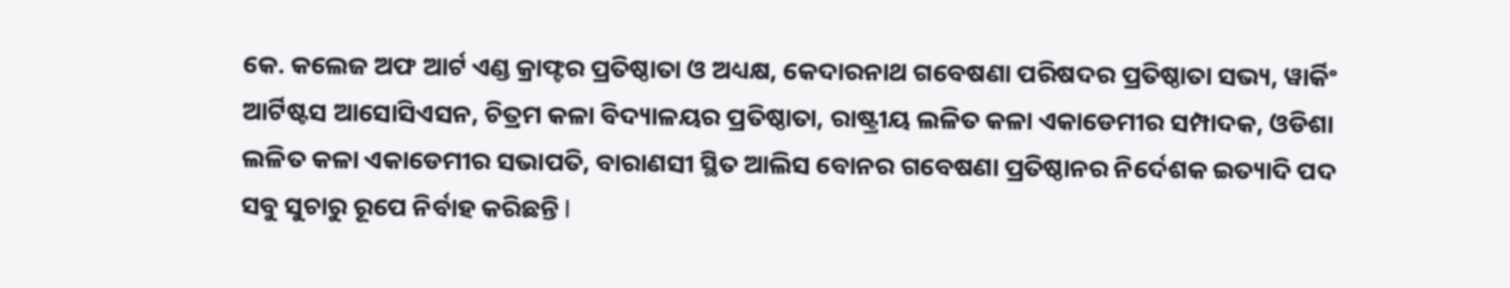କେ. କଲେଜ ଅଫ ଆର୍ଟ ଏଣ୍ଡ କ୍ରାଫ୍ଟର ପ୍ରତିଷ୍ଠାତା ଓ ଅଧ୍ୟକ୍ଷ, କେଦାରନାଥ ଗବେଷଣା ପରିଷଦର ପ୍ରତିଷ୍ଠାତା ସଭ୍ୟ, ୱାର୍କିଂ ଆର୍ଟିଷ୍ଟସ ଆସୋସିଏସନ, ଚିତ୍ରମ କଳା ବିଦ୍ୟାଳୟର ପ୍ରତିଷ୍ଠାତା, ରାଷ୍ଟ୍ରୀୟ ଲଳିତ କଳା ଏକାଡେମୀର ସମ୍ପାଦକ, ଓଡିଶା ଲଳିତ କଳା ଏକାଡେମୀର ସଭାପତି, ବାରାଣସୀ ସ୍ଥିତ ଆଲିସ ବୋନର ଗବେଷଣା ପ୍ରତିଷ୍ଠାନର ନିର୍ଦେଶକ ଇତ୍ୟାଦି ପଦ ସବୁ ସୁଚାରୁ ରୂପେ ନିର୍ବାହ କରିଛନ୍ତି l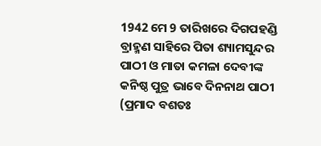1942 ମେ 9 ତାରିଖରେ ଦିଗପହଣ୍ଡି ବ୍ରାହ୍ମଣ ସାହିରେ ପିତା ଶ୍ୟାମସୁନ୍ଦର ପାଠୀ ଓ ମାତା କମଳା ଦେବୀଙ୍କ କନିଷ୍ଠ ପୁତ୍ର ଭାବେ ଦିନନାଥ ପାଠୀ (ପ୍ରମାଦ ବଶତଃ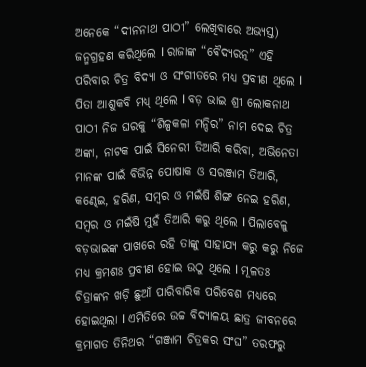ଅନେକେ “ଦୀନନାଥ ପାଠୀ” ଲେଖିବାରେ ଅଭ୍ୟସ୍ତ) ଜନ୍ମଗ୍ରହଣ କରିଥିଲେ l ରାଜାଙ୍କ “ଵୈଦ୍ୟରତ୍ନ” ଏହି ପରିବାର ଚିତ୍ର ବିଦ୍ୟା ଓ ସଂଗୀତରେ ମଧ୍ୟ ପ୍ରବୀଣ ଥିଲେ l ପିତା ଆଶୁକବି ମଧ୍ୟ୍ ଥିଲେ l ବଡ଼ ଭାଇ ଶ୍ରୀ ଲୋକନାଥ ପାଠୀ ନିଜ ଘରକୁ “ଶିଳ୍ପକଳା ମନ୍ଦିର” ନାମ ଦେଇ ଚିତ୍ର ଅଙ୍କା, ନାଟକ ପାଇଁ ସିନେରୀ ତିଆରି କରିବା, ଅଭିନେତା ମାନଙ୍କ ପାଇଁ ବିଭିନ୍ନ ପୋଷାକ ଓ ସରଞ୍ଜାମ ତିଆରି, କଣ୍ଢେଇ, ହରିଣ, ସମ୍ବର ଓ ମଇଁଷି ଶିଙ୍ଗ ନେଇ ହରିଣ, ସମ୍ବର ଓ ମଇଁଷି ମୁହଁ ତିଆରି କରୁ ଥିଲେ l ପିଲାବେଳୁ ବଡ଼ଭାଇଙ୍କ ପାଖରେ ରହି ତାଙ୍କୁ ସାହାଯ୍ୟ କରୁ କରୁ ନିଜେ ମଧ୍ୟ କ୍ରମଶଃ ପ୍ରବୀଣ ହୋଇ ଉଠୁ ଥିଲେ l ମୂଳତଃ ଚିତ୍ରାଙ୍କନ ଖଡ଼ି ଛୁଆଁ ପାରିବାରିକ ପରିବେଶ ମଧ୍ୟରେ ହୋଇଥିଲା l ଏମିତିରେ ଉଚ୍ଚ ବିଦ୍ୟାଳୟ ଛାତ୍ର ଜୀବନରେ କ୍ରମାଗତ ତିନିଥର “ଗଞ୍ଜାମ ଚିତ୍ରକର ସଂଘ” ତରଫରୁ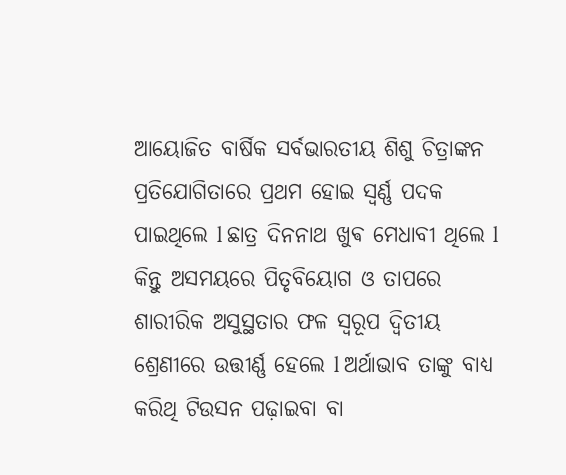ଆୟୋଜିତ ବାର୍ଷିକ ସର୍ବଭାରତୀୟ ଶିଶୁ ଚିତ୍ରାଙ୍କନ ପ୍ରତିଯୋଗିତାରେ ପ୍ରଥମ ହୋଇ ସ୍ବର୍ଣ୍ଣ ପଦକ ପାଇଥିଲେ l ଛାତ୍ର ଦିନନାଥ ଖୁଵ ମେଧାବୀ ଥିଲେ l କିନ୍ତୁ ଅସମୟରେ ପିତୃବିୟୋଗ ଓ ତାପରେ ଶାରୀରିକ ଅସୁସ୍ଥତାର ଫଳ ସ୍ୱରୂପ ଦ୍ଵିତୀୟ ଶ୍ରେଣୀରେ ଉତ୍ତୀର୍ଣ୍ଣ ହେଲେ l ଅର୍ଥାଭାବ ତାଙ୍କୁ ବାଧ୍ୟ କରିଥି ଟିଉସନ ପଢ଼ାଇବା ବା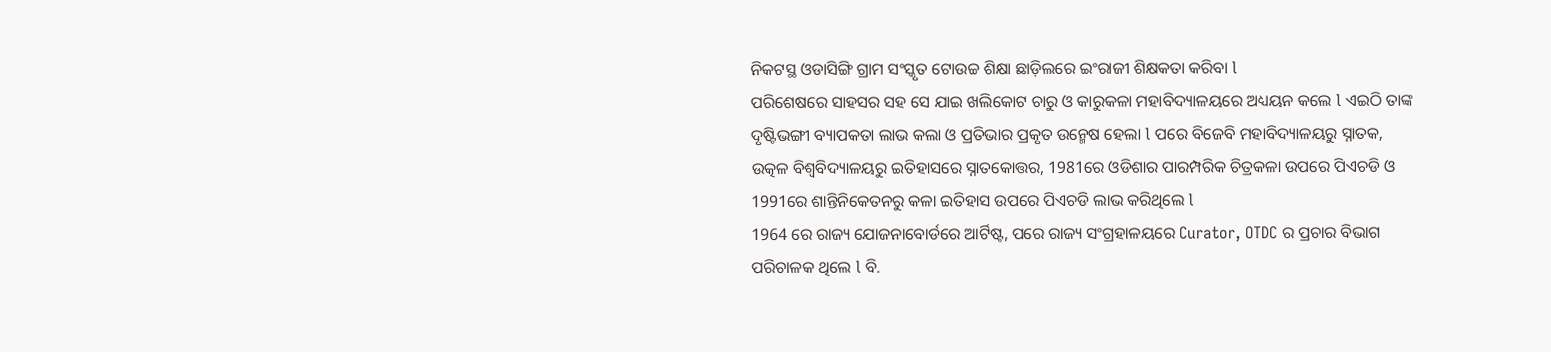ନିକଟସ୍ଥ ଓଡାସିଙ୍ଗି ଗ୍ରାମ ସଂସ୍କୃତ ଟୋଉଚ୍ଚ ଶିକ୍ଷା ଛାଡ଼ିଲରେ ଇଂରାଜୀ ଶିକ୍ଷକତା କରିବା l
ପରିଶେଷରେ ସାହସର ସହ ସେ ଯାଇ ଖଲିକୋଟ ଚାରୁ ଓ କାରୁକଳା ମହାବିଦ୍ୟାଳୟରେ ଅଧ୍ୟୟନ କଲେ l ଏଇଠି ତାଙ୍କ ଦୃଷ୍ଟିଭଙ୍ଗୀ ବ୍ୟାପକତା ଲାଭ କଲା ଓ ପ୍ରତିଭାର ପ୍ରକୃତ ଉନ୍ମେଷ ହେଲା l ପରେ ବିଜେବି ମହାବିଦ୍ୟାଳୟରୁ ସ୍ନାତକ, ଉତ୍କଳ ବିଶ୍ୱବିଦ୍ୟାଳୟରୁ ଇତିହାସରେ ସ୍ନାତକୋତ୍ତର, 1981ରେ ଓଡିଶାର ପାରମ୍ପରିକ ଚିତ୍ରକଳା ଉପରେ ପିଏଚଡି ଓ 1991ରେ ଶାନ୍ତିନିକେତନରୁ କଳା ଇତିହାସ ଉପରେ ପିଏଚଡି ଲାଭ କରିଥିଲେ l
1964 ରେ ରାଜ୍ୟ ଯୋଜନାବୋର୍ଡରେ ଆର୍ଟିଷ୍ଟ, ପରେ ରାଜ୍ୟ ସଂଗ୍ରହାଳୟରେ Curator, OTDC ର ପ୍ରଚାର ବିଭାଗ ପରିଚାଳକ ଥିଲେ l ବି.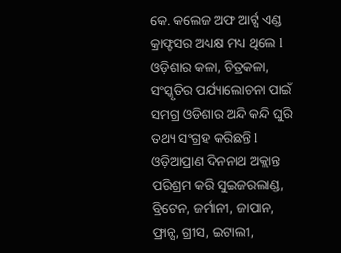କେ. କଲେଜ ଅଫ ଆର୍ଟ୍ସ ଏଣ୍ଡ କ୍ରାଫ୍ଟସର ଅଧ୍ୟକ୍ଷ ମଧ୍ୟ ଥିଲେ l
ଓଡ଼ିଶାର କଳା, ଚିତ୍ରକଳା, ସଂସ୍କୃତିର ପର୍ଯ୍ୟାଲୋଚନା ପାଇଁ ସମଗ୍ର ଓଡିଶାର ଅନ୍ଦି କନ୍ଦି ଘୁରି ତଥ୍ୟ ସଂଗ୍ରହ କରିଛନ୍ତି l ଓଡ଼ିଆପ୍ରାଣ ଦିନନାଥ ଅକ୍ଲାନ୍ତ ପରିଶ୍ରମ କରି ସୁଇଜରଲାଣ୍ଡ, ବ୍ରିଟେନ, ଜର୍ମାନୀ, ଜାପାନ, ଫ୍ରାନ୍ସ, ଗ୍ରୀସ, ଇଟାଲୀ,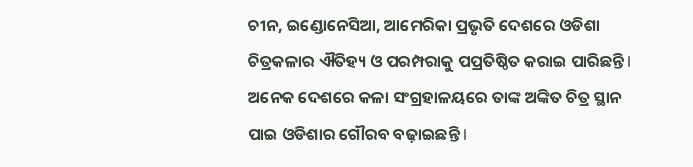ଚୀନ, ଇଣ୍ଡୋନେସିଆ, ଆମେରିକା ପ୍ରଭୃତି ଦେଶରେ ଓଡିଶା ଚିତ୍ରକଳାର ଐତିହ୍ୟ ଓ ପରମ୍ପରାକୁ ପପ୍ରତିଷ୍ଠିତ କରାଇ ପାରିଛନ୍ତି l ଅନେକ ଦେଶରେ କଳା ସଂଗ୍ରହାଳୟରେ ତାଙ୍କ ଅଙ୍କିତ ଚିତ୍ର ସ୍ଥାନ ପାଇ ଓଡିଶାର ଗୌରବ ବଢ଼ାଇଛନ୍ତି l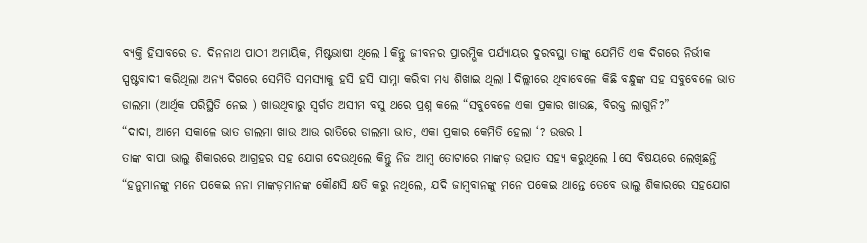ବ୍ୟକ୍ତି ହିସାବରେ ଡ. ଦିନନାଥ ପାଠୀ ଅମାୟିକ, ମିଷ୍ଟଭାଷୀ ଥିଲେ l କିନ୍ତୁ ଜୀବନର ପ୍ରାରମ୍ଭିକ ପର୍ଯ୍ୟାୟର ଦୁରବସ୍ଥା ତାଙ୍କୁ ଯେମିତି ଏକ ଦିଗରେ ନିର୍ଭୀକ ସ୍ପଷ୍ଟବାଦୀ କରିଥିଲା ଅନ୍ୟ ଦିଗରେ ସେମିତି ସମସ୍ୟାକୁ ହସି ହସି ସାମ୍ନା କରିବା ମଧ୍ୟ ଶିଖାଇ ଥିଲା l ଦିଲ୍ଲୀରେ ଥିବାବେଳେ କିଛି ବନ୍ଧୁଙ୍କ ସହ ସବୁବେଳେ ଭାତ ଡାଲମା (ଆର୍ଥିକ ପରିସ୍ଥିତି ନେଇ ) ଖାଉଥିବାରୁ ସ୍ବର୍ଗତ ଅସୀମ ବସୁ ଥରେ ପ୍ରଶ୍ନ କଲେ “ସବୁବେଳେ ଏକା ପ୍ରକାର ଖାଉଛ, ବିରକ୍ତ ଲାଗୁନି?”
“ଦାଦା, ଆମେ ସକାଳେ ଭାତ ଡାଲମା ଖାଉ ଆଉ ରାତିରେ ଡାଲମା ଭାତ, ଏକା ପ୍ରକାର କେମିତି ହେଲା ‘? ଉତ୍ତର l
ତାଙ୍କ ବାପା ଭାଲୁ ଶିକାରରେ ଆଗ୍ରହର ସହ ଯୋଗ ଦେଉଥିଲେ କିନ୍ତୁ ନିଜ ଆମ୍ବ ତୋଟାରେ ମାଙ୍କଡ଼ ଉତ୍ପାତ ସହ୍ୟ କରୁଥିଲେ l ସେ ବିଷୟରେ ଲେଖିଛନ୍ତି “ହନୁମାନଙ୍କୁ ମନେ ପକେଇ ନନା ମାଙ୍କଡ଼ମାନଙ୍କ କୌଣସି କ୍ଷତି କରୁ ନଥିଲେ, ଯଦି ଜାମ୍ବବାନଙ୍କୁ ମନେ ପକେଇ ଥାନ୍ତେ ତେବେ ଭାଲୁ ଶିକାରରେ ସହଯୋଗ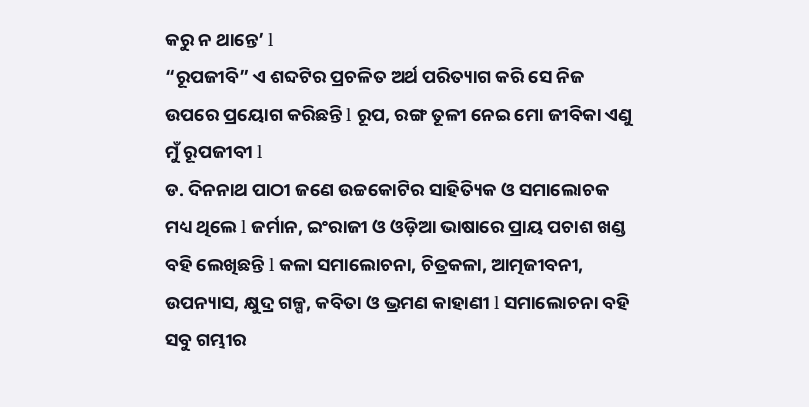କରୁ ନ ଥାନ୍ତେ’ l
“ରୂପଜୀବି” ଏ ଶବ୍ଦଟିର ପ୍ରଚଳିତ ଅର୍ଥ ପରିତ୍ୟାଗ କରି ସେ ନିଜ ଉପରେ ପ୍ରୟୋଗ କରିଛନ୍ତି l ରୂପ, ରଙ୍ଗ ତୂଳୀ ନେଇ ମୋ ଜୀବିକା ଏଣୁ ମୁଁ ରୂପଜୀବୀ l
ଡ. ଦିନନାଥ ପାଠୀ ଜଣେ ଉଚ୍ଚକୋଟିର ସାହିତ୍ୟିକ ଓ ସମାଲୋଚକ ମଧ୍ୟ ଥିଲେ l ଜର୍ମାନ, ଇଂରାଜୀ ଓ ଓଡ଼ିଆ ଭାଷାରେ ପ୍ରାୟ ପଚାଶ ଖଣ୍ଡ ବହି ଲେଖିଛନ୍ତି l କଳା ସମାଲୋଚନା, ଚିତ୍ରକଳା, ଆତ୍ମଜୀବନୀ, ଉପନ୍ୟାସ, କ୍ଷୁଦ୍ର ଗଳ୍ପ, କବିତା ଓ ଭ୍ରମଣ କାହାଣୀ l ସମାଲୋଚନା ବହି ସବୁ ଗମ୍ଭୀର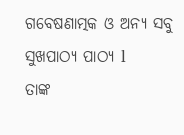ଗବେଷଣାତ୍ମକ ଓ ଅନ୍ୟ ସବୁ ସୁଖପାଠ୍ୟ ପାଠ୍ୟ l
ତାଙ୍କ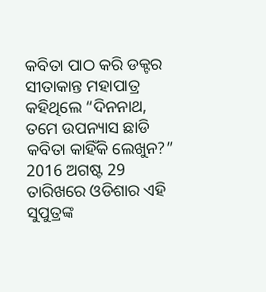କବିତା ପାଠ କରି ଡକ୍ଟର ସୀତାକାନ୍ତ ମହାପାତ୍ର କହିଥିଲେ “ଦିନନାଥ, ତମେ ଉପନ୍ୟାସ ଛାଡି କବିତା କାହିଁକି ଲେଖୁନ?” 2016 ଅଗଷ୍ଟ 29 ତାରିଖରେ ଓଡିଶାର ଏହି ସୁପୁତ୍ରଙ୍କ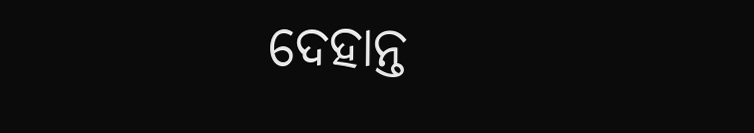ଦେହାନ୍ତ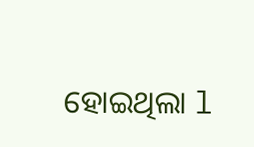ହୋଇଥିଲା l